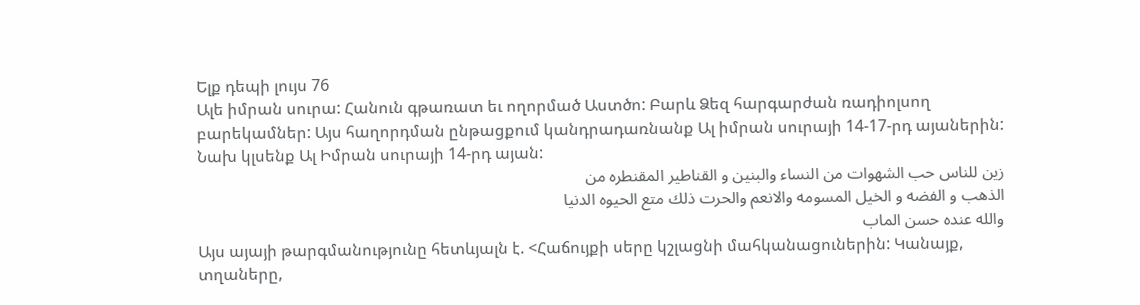Ելք դեպի լույս 76
Ալե իմրան սուրա: Հանուն գթառատ եւ ողորմած Աստծո: Բարև Ձեզ հարգարժան ռադիոլսող բարեկամներ: Այս հաղորդման ընթացքում կանդրադառնանք Ալ իմրան սուրայի 14-17-րդ այաներին:
Նախ կլսենք Ալ Իմրան սուրայի 14-րդ այան:
زين للناس حب الشهوات من النساء والبنين و القناطير المقنطره من
الذهب و الفضه و الخيل المسومه والانعم والحرت ذلك متع الحيوه الدنيا
والله عنده حسن الماب
Այս այայի թարգմանությունը հետևյալն է. <Հաճույքի սերը կշլացնի մահկանացուներին: Կանայք, տղաները,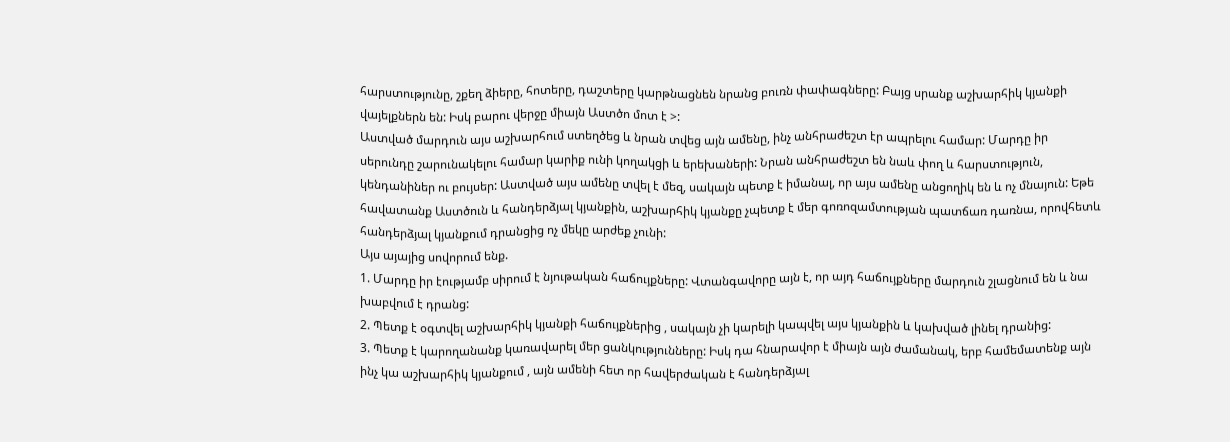հարստությունը, շքեղ ձիերը, հոտերը, դաշտերը կարթնացնեն նրանց բուռն փափագները: Բայց սրանք աշխարհիկ կյանքի վայելքներն են: Իսկ բարու վերջը միայն Աստծո մոտ է >:
Աստված մարդուն այս աշխարհում ստեղծեց և նրան տվեց այն ամենը, ինչ անհրաժեշտ էր ապրելու համար: Մարդը իր սերունդը շարունակելու համար կարիք ունի կողակցի և երեխաների: Նրան անհրաժեշտ են նաև փող և հարստություն, կենդանիներ ու բույսեր: Աստված այս ամենը տվել է մեզ, սակայն պետք է իմանալ, որ այս ամենը անցողիկ են և ոչ մնայուն: Եթե հավատանք Աստծուն և հանդերձյալ կյանքին, աշխարհիկ կյանքը չպետք է մեր գոռոզամտության պատճառ դառնա, որովհետև հանդերձյալ կյանքում դրանցից ոչ մեկը արժեք չունի:
Այս այայից սովորում ենք.
1. Մարդը իր էությամբ սիրում է նյութական հաճույքները: Վտանգավորը այն է, որ այդ հաճույքները մարդուն շլացնում են և նա խաբվում է դրանց:
2. Պետք է օգտվել աշխարհիկ կյանքի հաճույքներից , սակայն չի կարելի կապվել այս կյանքին և կախված լինել դրանից:
3. Պետք է կարողանանք կառավարել մեր ցանկությունները: Իսկ դա հնարավոր է միայն այն ժամանակ, երբ համեմատենք այն ինչ կա աշխարհիկ կյանքում , այն ամենի հետ որ հավերժական է հանդերձյալ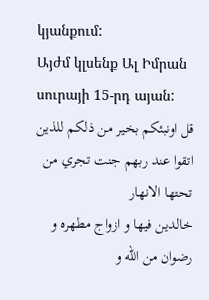կյանքում:
Այժմ կլսենք Ալ Իմրան սուրայի 15-րդ այան:
قل اونبئكم بخير من ذلكم للذين اتقوا عند ربهم جنت تجري من تحتها الانهار
خالدين فيها و ازواج مطهره و رضوان من الله و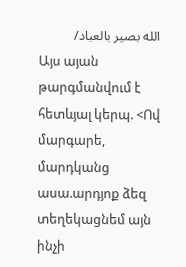الله بصير بالعباد/
Այս այան թարգմանվում է հետևյալ կերպ. <Ով մարգարե, մարդկանց ասա.արդյոք ձեզ տեղեկացնեմ այն ինչի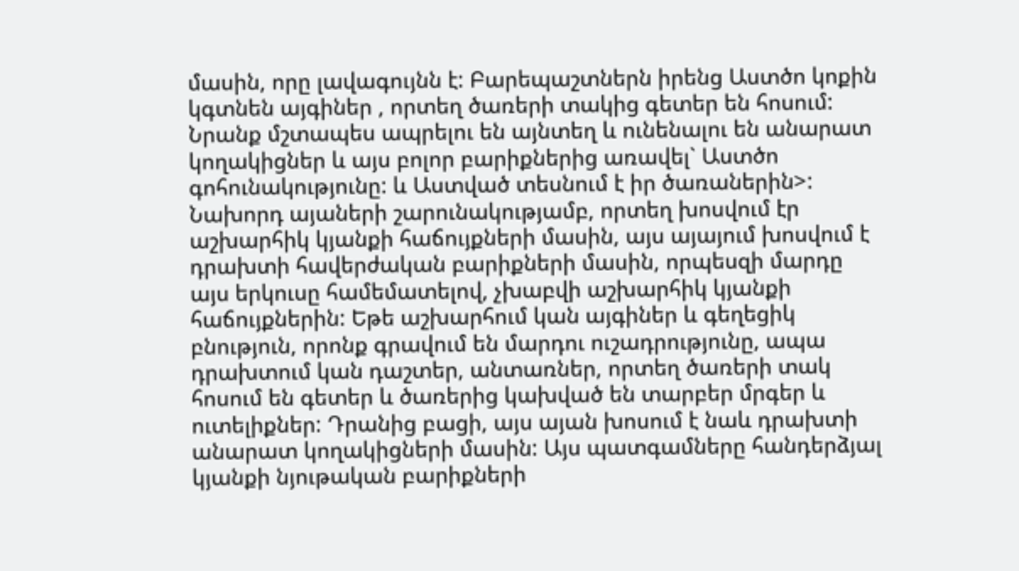մասին, որը լավագույնն է: Բարեպաշտներն իրենց Աստծո կոքին կգտնեն այգիներ , որտեղ ծառերի տակից գետեր են հոսում: Նրանք մշտապես ապրելու են այնտեղ և ունենալու են անարատ կողակիցներ և այս բոլոր բարիքներից առավել` Աստծո գոհունակությունը: և Աստված տեսնում է իր ծառաներին>:
Նախորդ այաների շարունակությամբ, որտեղ խոսվում էր աշխարհիկ կյանքի հաճույքների մասին, այս այայում խոսվում է դրախտի հավերժական բարիքների մասին, որպեսզի մարդը այս երկուսը համեմատելով, չխաբվի աշխարհիկ կյանքի հաճույքներին: Եթե աշխարհում կան այգիներ և գեղեցիկ բնություն, որոնք գրավում են մարդու ուշադրությունը, ապա դրախտում կան դաշտեր, անտառներ, որտեղ ծառերի տակ հոսում են գետեր և ծառերից կախված են տարբեր մրգեր և ուտելիքներ: Դրանից բացի, այս այան խոսում է նաև դրախտի անարատ կողակիցների մասին: Այս պատգամները հանդերձյալ կյանքի նյութական բարիքների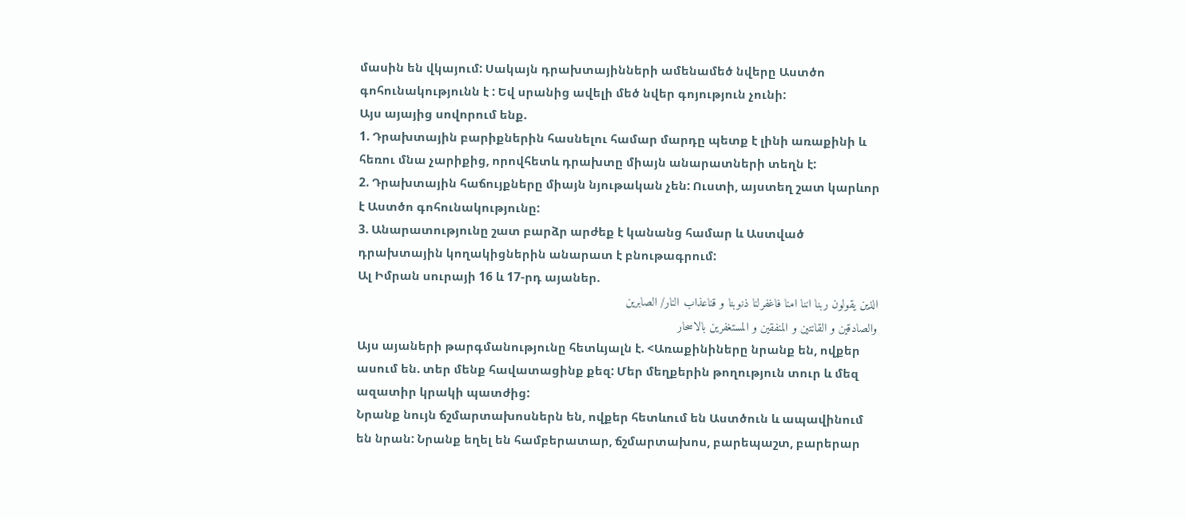մասին են վկայում: Սակայն դրախտայինների ամենամեծ նվերը Աստծո գոհունակությունն է : Եվ սրանից ավելի մեծ նվեր գոյություն չունի:
Այս այայից սովորում ենք.
1. Դրախտային բարիքներին հասնելու համար մարդը պետք է լինի առաքինի և հեռու մնա չարիքից, որովհետև դրախտը միայն անարատների տեղն է:
2. Դրախտային հաճույքները միայն նյութական չեն: Ուստի, այստեղ շատ կարևոր է Աստծո գոհունակությունը:
3. Անարատությունը շատ բարձր արժեք է կանանց համար և Աստված դրախտային կողակիցներին անարատ է բնութագրում:
Ալ Իմրան սուրայի 16 և 17-րդ այաներ.
الذين يقولون ربنا اننا امنا فاغفرلنا ذنوبنا و قناعذاب النار/ الصابرين
والصادقين و القانتين و المنفقين و المستغفرين بالاسحار
Այս այաների թարգմանությունը հետևյալն է. <Առաքինիները նրանք են, ովքեր ասում են. տեր մենք հավատացինք քեզ: Մեր մեղքերին թողություն տուր և մեզ ազատիր կրակի պատժից:
Նրանք նույն ճշմարտախոսներն են, ովքեր հետևում են Աստծուն և ապավինում են նրան: Նրանք եղել են համբերատար, ճշմարտախոս, բարեպաշտ, բարերար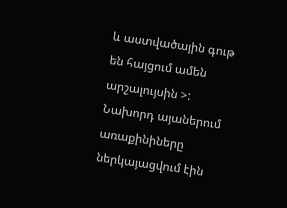և աստվածային գութ են հայցում ամեն արշալույսին >:
Նախորդ այաներում առաքինիները ներկայացվում էին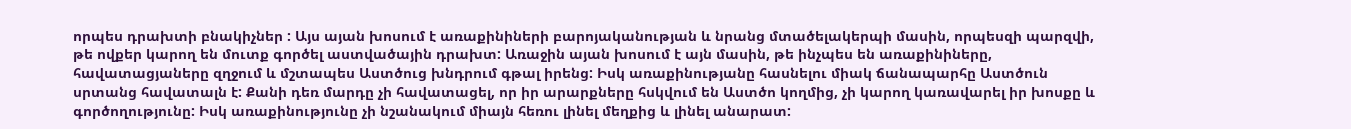որպես դրախտի բնակիչներ : Այս այան խոսում է առաքինիների բարոյականության և նրանց մտածելակերպի մասին, որպեսզի պարզվի, թե ովքեր կարող են մուտք գործել աստվածային դրախտ: Առաջին այան խոսում է այն մասին, թե ինչպես են առաքինիները, հավատացյաները զղջում և մշտապես Աստծուց խնդրում գթալ իրենց: Իսկ առաքինությանը հասնելու միակ ճանապարհը Աստծուն սրտանց հավատալն է: Քանի դեռ մարդը չի հավատացել, որ իր արարքները հսկվում են Աստծո կողմից, չի կարող կառավարել իր խոսքը և գործողությունը: Իսկ առաքինությունը չի նշանակում միայն հեռու լինել մեղքից և լինել անարատ: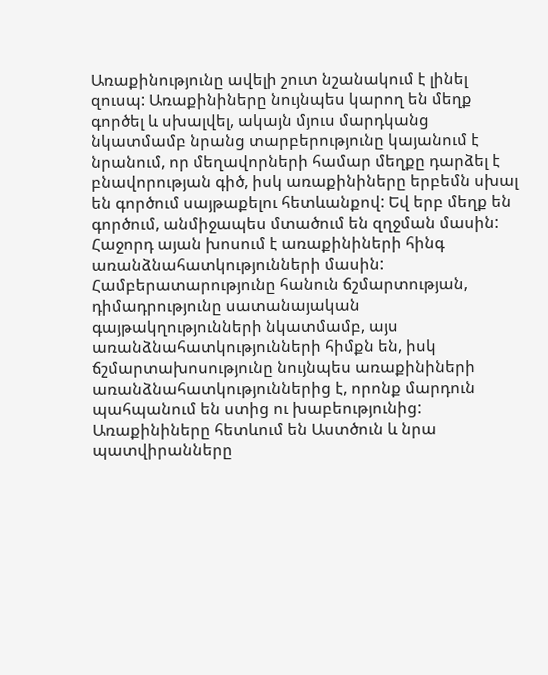Առաքինությունը ավելի շուտ նշանակում է լինել զուսպ: Առաքինիները նույնպես կարող են մեղք գործել և սխալվել, ակայն մյուս մարդկանց նկատմամբ նրանց տարբերությունը կայանում է նրանում, որ մեղավորների համար մեղքը դարձել է բնավորության գիծ, իսկ առաքինիները երբեմն սխալ են գործում սայթաքելու հետևանքով: Եվ երբ մեղք են գործում, անմիջապես մտածում են զղջման մասին:
Հաջորդ այան խոսում է առաքինիների հինգ առանձնահատկությունների մասին: Համբերատարությունը հանուն ճշմարտության, դիմադրությունը սատանայական գայթակղությունների նկատմամբ, այս առանձնահատկությունների հիմքն են, իսկ ճշմարտախոսությունը նույնպես առաքինիների առանձնահատկություններից է, որոնք մարդուն պահպանում են ստից ու խաբեությունից: Առաքինիները հետևում են Աստծուն և նրա պատվիրանները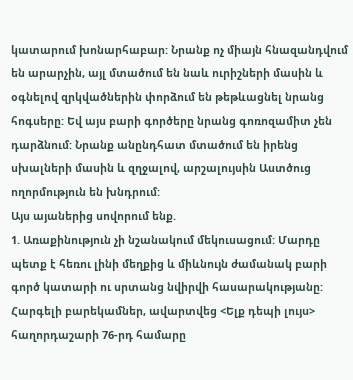կատարում խոնարհաբար: Նրանք ոչ միայն հնազանդվում են արարչին, այլ մտածում են նաև ուրիշների մասին և օգնելով զրկվածներին փորձում են թեթևացնել նրանց հոգսերը: Եվ այս բարի գործերը նրանց գոռոզամիտ չեն դարձնում: Նրանք անընդհատ մտածում են իրենց սխալների մասին և զղջալով, արշալույսին Աստծուց ողորմություն են խնդրում:
Այս այաներից սովորում ենք.
1. Առաքինություն չի նշանակում մեկուսացում: Մարդը պետք է հեռու լինի մեղքից և միևնույն ժամանակ բարի գործ կատարի ու սրտանց նվիրվի հասարակությանը:
Հարգելի բարեկամներ, ավարտվեց <Ելք դեպի լույս> հաղորդաշարի 76-րդ համարը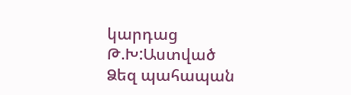կարդաց Թ.Խ:Աստված Ձեզ պահապան